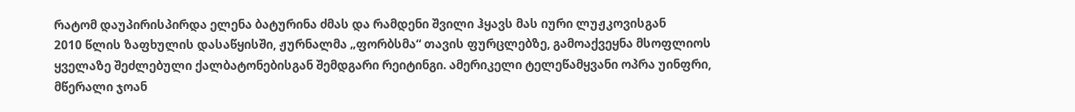რატომ დაუპირისპირდა ელენა ბატურინა ძმას და რამდენი შვილი ჰყავს მას იური ლუჟკოვისგან
2010 წლის ზაფხულის დასაწყისში, ჟურნალმა „ფორბსმა“ თავის ფურცლებზე, გამოაქვეყნა მსოფლიოს ყველაზე შეძლებული ქალბატონებისგან შემდგარი რეიტინგი. ამერიკელი ტელეწამყვანი ოპრა უინფრი, მწერალი ჯოან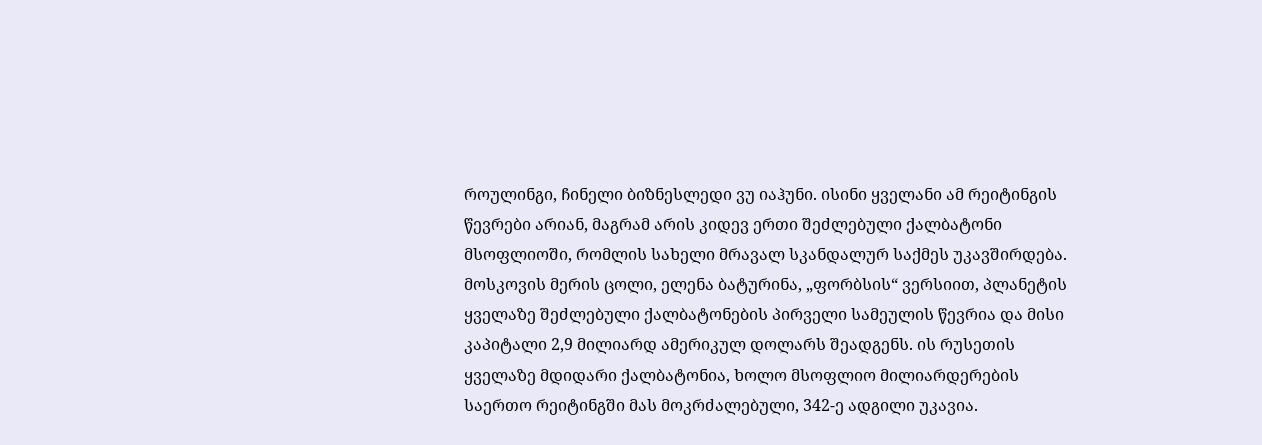როულინგი, ჩინელი ბიზნესლედი ვუ იაჰუნი. ისინი ყველანი ამ რეიტინგის წევრები არიან, მაგრამ არის კიდევ ერთი შეძლებული ქალბატონი მსოფლიოში, რომლის სახელი მრავალ სკანდალურ საქმეს უკავშირდება. მოსკოვის მერის ცოლი, ელენა ბატურინა, „ფორბსის“ ვერსიით, პლანეტის ყველაზე შეძლებული ქალბატონების პირველი სამეულის წევრია და მისი კაპიტალი 2,9 მილიარდ ამერიკულ დოლარს შეადგენს. ის რუსეთის ყველაზე მდიდარი ქალბატონია, ხოლო მსოფლიო მილიარდერების საერთო რეიტინგში მას მოკრძალებული, 342-ე ადგილი უკავია.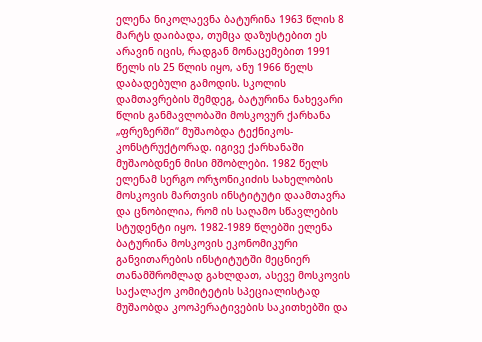ელენა ნიკოლაევნა ბატურინა 1963 წლის 8 მარტს დაიბადა, თუმცა დაზუსტებით ეს არავინ იცის, რადგან მონაცემებით 1991 წელს ის 25 წლის იყო, ანუ 1966 წელს დაბადებული გამოდის. სკოლის დამთავრების შემდეგ, ბატურინა ნახევარი წლის განმავლობაში მოსკოვურ ქარხანა „ფრეზერში“ მუშაობდა ტექნიკოს-კონსტრუქტორად. იგივე ქარხანაში მუშაობდნენ მისი მშობლები. 1982 წელს ელენამ სერგო ორჯონიკიძის სახელობის მოსკოვის მართვის ინსტიტუტი დაამთავრა და ცნობილია, რომ ის საღამო სწავლების სტუდენტი იყო. 1982-1989 წლებში ელენა ბატურინა მოსკოვის ეკონომიკური განვითარების ინსტიტუტში მეცნიერ თანამშრომლად გახლდათ, ასევე მოსკოვის საქალაქო კომიტეტის სპეციალისტად მუშაობდა კოოპერატივების საკითხებში და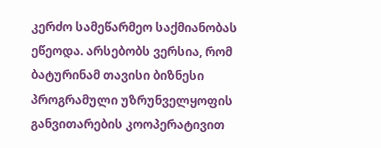კერძო სამეწარმეო საქმიანობას ეწეოდა. არსებობს ვერსია, რომ ბატურინამ თავისი ბიზნესი პროგრამული უზრუნველყოფის განვითარების კოოპერატივით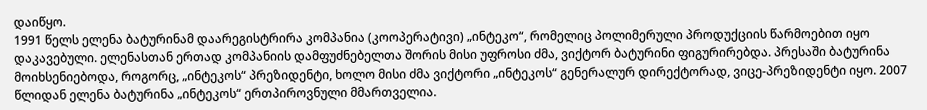დაიწყო.
1991 წელს ელენა ბატურინამ დაარეგისტრირა კომპანია (კოოპერატივი) „ინტეკო“, რომელიც პოლიმერული პროდუქციის წარმოებით იყო დაკავებული. ელენასთან ერთად კომპანიის დამფუძნებელთა შორის მისი უფროსი ძმა, ვიქტორ ბატურინი ფიგურირებდა. პრესაში ბატურინა მოიხსენიებოდა, როგორც, „ინტეკოს“ პრეზიდენტი, ხოლო მისი ძმა ვიქტორი „ინტეკოს“ გენერალურ დირექტორად, ვიცე-პრეზიდენტი იყო. 2007 წლიდან ელენა ბატურინა „ინტეკოს“ ერთპიროვნული მმართველია.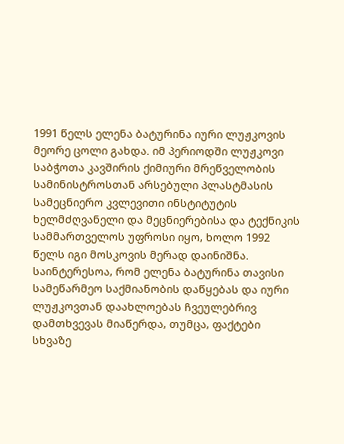1991 წელს ელენა ბატურინა იური ლუჟკოვის მეორე ცოლი გახდა. იმ პერიოდში ლუჟკოვი საბჭოთა კავშირის ქიმიური მრეწველობის სამინისტროსთან არსებული პლასტმასის სამეცნიერო კვლევითი ინსტიტუტის ხელმძღვანელი და მეცნიერებისა და ტექნიკის სამმართველოს უფროსი იყო, ხოლო 1992 წელს იგი მოსკოვის მერად დაინიშნა. საინტერესოა, რომ ელენა ბატურინა თავისი სამეწარმეო საქმიანობის დაწყებას და იური ლუჟკოვთან დაახლოებას ჩვეულებრივ დამთხვევას მიაწერდა, თუმცა, ფაქტები სხვაზე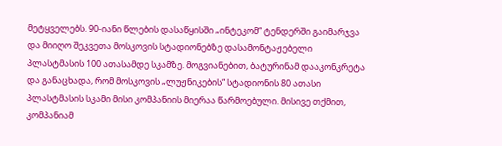მეტყველებს. 90-იანი წლების დასაწყისში „ინტეკომ“ ტენდერში გაიმარჯვა და მიიღო შეკვეთა მოსკოვის სტადიონებზე დასამონტაჟებელი პლასტმასის 100 ათასამდე სკამზე. მოგვიანებით, ბატურინამ დააკონკრეტა და განაცხადა, რომ მოსკოვის „ლუჟნიკების“ სტადიონის 80 ათასი პლასტმასის სკამი მისი კომპანიის მიერაა წარმოებული. მისივე თქმით, კომპანიამ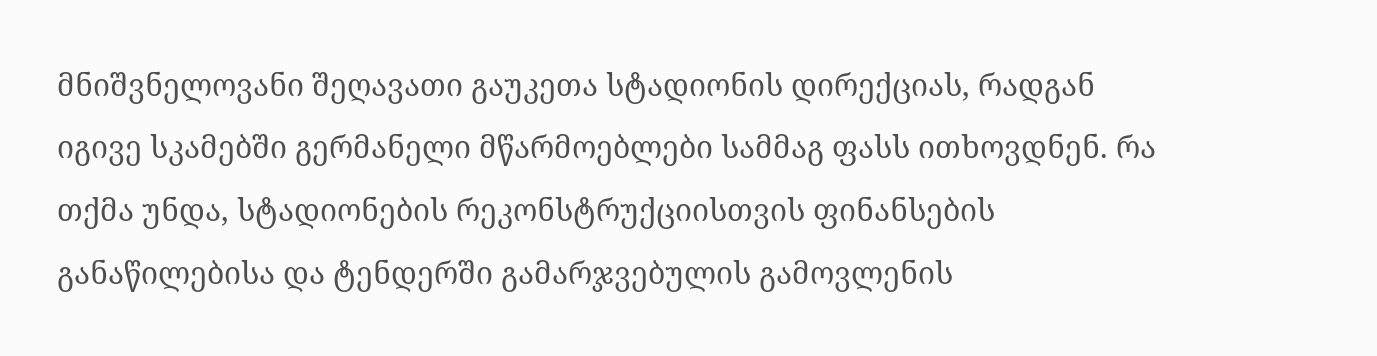მნიშვნელოვანი შეღავათი გაუკეთა სტადიონის დირექციას, რადგან იგივე სკამებში გერმანელი მწარმოებლები სამმაგ ფასს ითხოვდნენ. რა თქმა უნდა, სტადიონების რეკონსტრუქციისთვის ფინანსების განაწილებისა და ტენდერში გამარჯვებულის გამოვლენის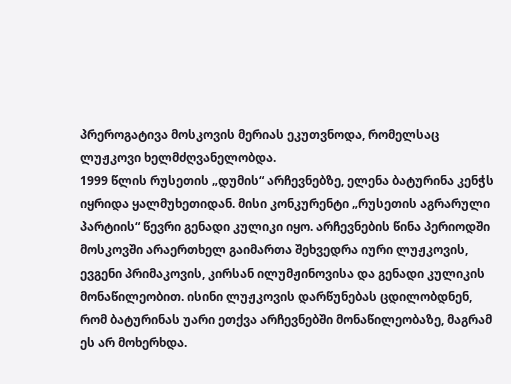პრეროგატივა მოსკოვის მერიას ეკუთვნოდა, რომელსაც ლუჟკოვი ხელმძღვანელობდა.
1999 წლის რუსეთის „დუმის“ არჩევნებზე, ელენა ბატურინა კენჭს იყრიდა ყალმუხეთიდან. მისი კონკურენტი „რუსეთის აგრარული პარტიის“ წევრი გენადი კულიკი იყო. არჩევნების წინა პერიოდში მოსკოვში არაერთხელ გაიმართა შეხვედრა იური ლუჟკოვის, ევგენი პრიმაკოვის, კირსან ილუმჟინოვისა და გენადი კულიკის მონაწილეობით. ისინი ლუჟკოვის დარწუნებას ცდილობდნენ, რომ ბატურინას უარი ეთქვა არჩევნებში მონაწილეობაზე, მაგრამ ეს არ მოხერხდა.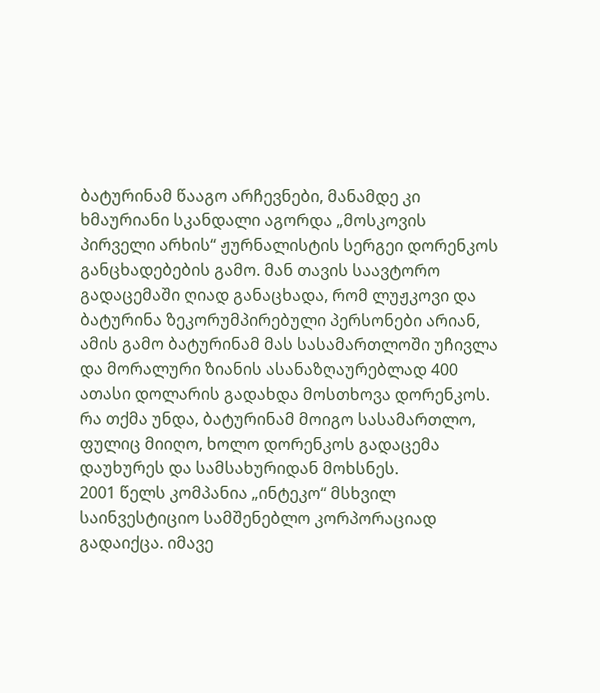ბატურინამ წააგო არჩევნები, მანამდე კი ხმაურიანი სკანდალი აგორდა „მოსკოვის პირველი არხის“ ჟურნალისტის სერგეი დორენკოს განცხადებების გამო. მან თავის საავტორო გადაცემაში ღიად განაცხადა, რომ ლუჟკოვი და ბატურინა ზეკორუმპირებული პერსონები არიან, ამის გამო ბატურინამ მას სასამართლოში უჩივლა და მორალური ზიანის ასანაზღაურებლად 400 ათასი დოლარის გადახდა მოსთხოვა დორენკოს. რა თქმა უნდა, ბატურინამ მოიგო სასამართლო, ფულიც მიიღო, ხოლო დორენკოს გადაცემა დაუხურეს და სამსახურიდან მოხსნეს.
2001 წელს კომპანია „ინტეკო“ მსხვილ საინვესტიციო სამშენებლო კორპორაციად გადაიქცა. იმავე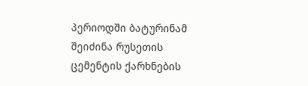პერიოდში ბატურინამ შეიძინა რუსეთის ცემენტის ქარხნების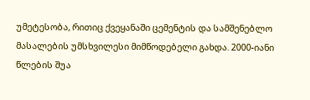უმეტესობა, რითიც ქვეყანაში ცემენტის და სამშენებლო მასალების უმსხვილესი მიმწოდებელი გახდა. 2000-იანი წლების შუა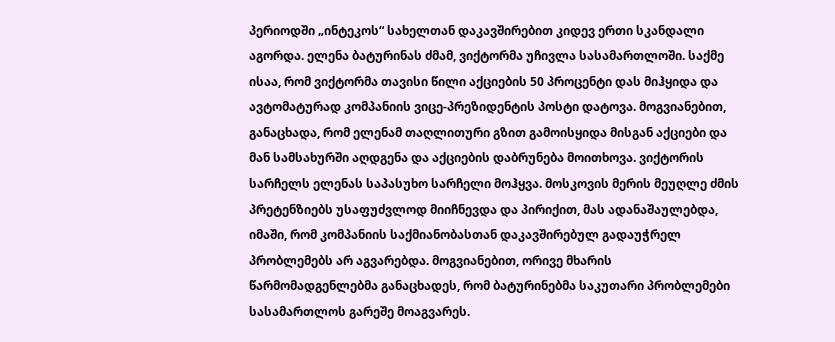პერიოდში „ინტეკოს“ სახელთან დაკავშირებით კიდევ ერთი სკანდალი აგორდა. ელენა ბატურინას ძმამ, ვიქტორმა უჩივლა სასამართლოში. საქმე ისაა, რომ ვიქტორმა თავისი წილი აქციების 50 პროცენტი დას მიჰყიდა და ავტომატურად კომპანიის ვიცე-პრეზიდენტის პოსტი დატოვა. მოგვიანებით, განაცხადა, რომ ელენამ თაღლითური გზით გამოისყიდა მისგან აქციები და მან სამსახურში აღდგენა და აქციების დაბრუნება მოითხოვა. ვიქტორის სარჩელს ელენას საპასუხო სარჩელი მოჰყვა. მოსკოვის მერის მეუღლე ძმის პრეტენზიებს უსაფუძვლოდ მიიჩნევდა და პირიქით, მას ადანაშაულებდა, იმაში, რომ კომპანიის საქმიანობასთან დაკავშირებულ გადაუჭრელ პრობლემებს არ აგვარებდა. მოგვიანებით, ორივე მხარის წარმომადგენლებმა განაცხადეს, რომ ბატურინებმა საკუთარი პრობლემები სასამართლოს გარეშე მოაგვარეს.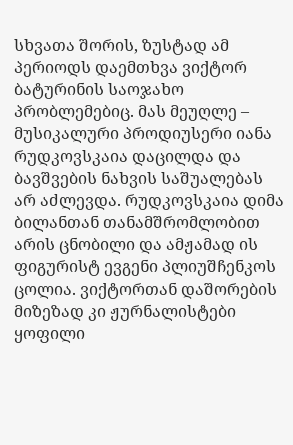სხვათა შორის, ზუსტად ამ პერიოდს დაემთხვა ვიქტორ ბატურინის საოჯახო პრობლემებიც. მას მეუღლე – მუსიკალური პროდიუსერი იანა რუდკოვსკაია დაცილდა და ბავშვების ნახვის საშუალებას არ აძლევდა. რუდკოვსკაია დიმა ბილანთან თანამშრომლობით არის ცნობილი და ამჟამად ის ფიგურისტ ევგენი პლიუშჩენკოს ცოლია. ვიქტორთან დაშორების მიზეზად კი ჟურნალისტები ყოფილი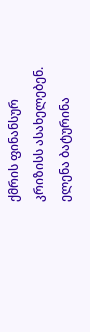ქმრის ფინანსურ კრიზისს ასახელებენ.
ელენა ბატურინა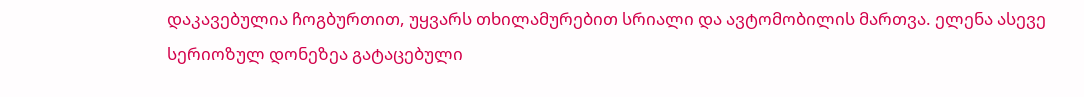დაკავებულია ჩოგბურთით, უყვარს თხილამურებით სრიალი და ავტომობილის მართვა. ელენა ასევე სერიოზულ დონეზეა გატაცებული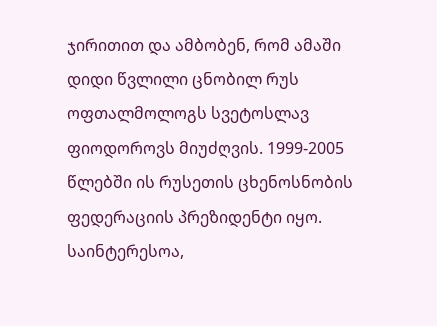ჯირითით და ამბობენ, რომ ამაში დიდი წვლილი ცნობილ რუს ოფთალმოლოგს სვეტოსლავ ფიოდოროვს მიუძღვის. 1999-2005 წლებში ის რუსეთის ცხენოსნობის ფედერაციის პრეზიდენტი იყო. საინტერესოა,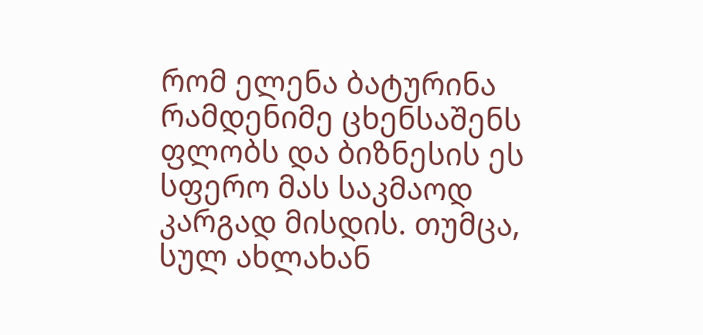რომ ელენა ბატურინა რამდენიმე ცხენსაშენს ფლობს და ბიზნესის ეს სფერო მას საკმაოდ კარგად მისდის. თუმცა, სულ ახლახან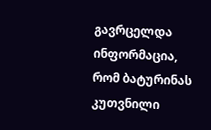გავრცელდა ინფორმაცია, რომ ბატურინას კუთვნილი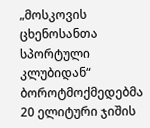„მოსკოვის ცხენოსანთა სპორტული კლუბიდან“ ბოროტმოქმედებმა 20 ელიტური ჯიშის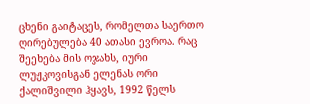ცხენი გაიტაცეს, რომელთა საერთო ღირებულება 40 ათასი ევროა. რაც შეეხება მის ოჯახს, იური ლუჟკოვისგან ელენას ორი ქალიშვილი ჰყავს, 1992 წელს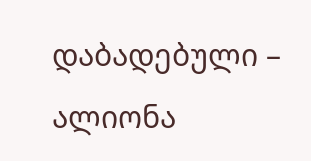დაბადებული – ალიონა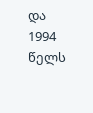და 1994 წელს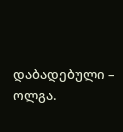დაბადებული – ოლგა.